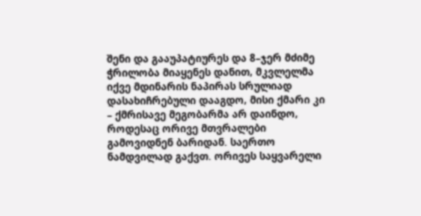შენი და გააუპატიურეს და 8–ჯერ მძიმე ჭრილობა მიაყენეს დანით, მკვლელმა იქვე მდინარის ნაპირას სრულიად დასახიჩრებული დააგდო, მისი ქმარი კი – ქმრისავე მეგობარმა არ დაინდო, როდესაც ორივე მთვრალები გამოვიდნენ ბარიდან. საერთო ნამდვილად გაქვთ. ორივეს საყვარელი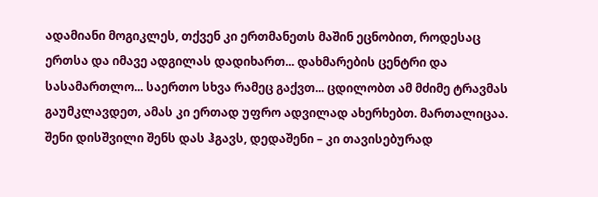ადამიანი მოგიკლეს, თქვენ კი ერთმანეთს მაშინ ეცნობით, როდესაც ერთსა და იმავე ადგილას დადიხართ... დახმარების ცენტრი და სასამართლო... საერთო სხვა რამეც გაქვთ... ცდილობთ ამ მძიმე ტრავმას გაუმკლავდეთ, ამას კი ერთად უფრო ადვილად ახერხებთ. მართალიცაა. შენი დისშვილი შენს დას ჰგავს, დედაშენი – კი თავისებურად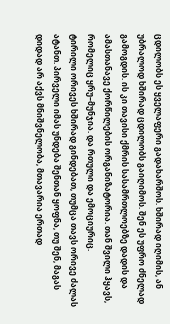ცდილობს ეს ყველაფერი გადახარშოს. ხშირად იღიმის, ან უბრალოდ ხშირად ცდილობს გაიღიმოს. შენ ეს უფრო ძნელად გამოგდის. ის კი თავისი ქმრის სასამრთლოებზე დადის და ამასთანავე ქორწილების ორგანიზატორია. თან შვილი ჰყავს, რომელიც ყრუ–მუნჯია. და რთული და ემოციურიც.
ტირილი ორივეს ხშირად გინდებათ, თუმცა თავს ორივე ძალას ატანთ. პირველი იმას უნდება შენთან ყოფნა, თუ შენ, მაგას დიდად არ აქვს მნიშვნელობა, მთავარია ერთად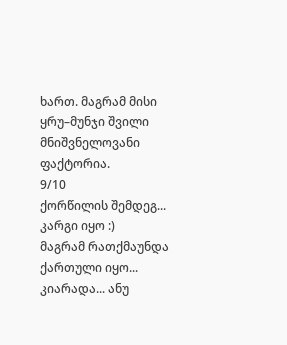ხართ. მაგრამ მისი ყრუ–მუნჯი შვილი მნიშვნელოვანი ფაქტორია.
9/10
ქორწილის შემდეგ...
კარგი იყო :)
მაგრამ რათქმაუნდა ქართული იყო...
კიარადა... ანუ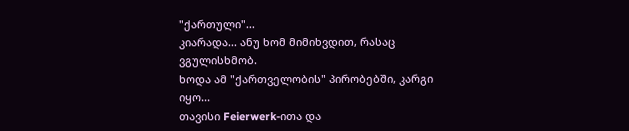"ქართული"...
კიარადა... ანუ ხომ მიმიხვდით, რასაც ვგულისხმობ.
ხოდა ამ "ქართველობის" პირობებში, კარგი იყო...
თავისი Feierwerk-ითა და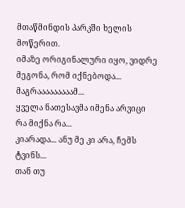მთაწმინდის პარკში ხელის მოწერით.
იმაზე ორიგინალური იყო, ვიდრე მეგონა, რომ იქნებოდა...
მაგრააააააააამ...
ყველა ნათესავმა იმენა არვიცი რა მიქნა რა...
კიარადა... ანუ მე კი არა, ჩემს ტვინს...
თან თუ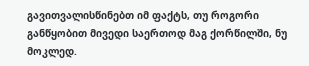გავითვალისწინებთ იმ ფაქტს, თუ როგორი განწყობით მივედი საერთოდ მაგ ქორწილში, ნუ მოკლედ.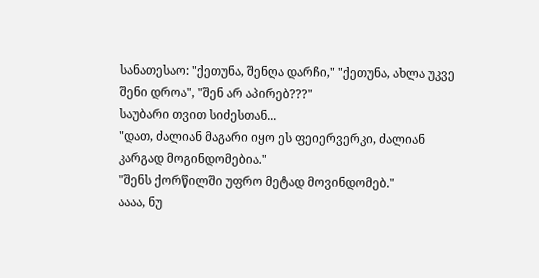სანათესაო: "ქეთუნა, შენღა დარჩი," "ქეთუნა, ახლა უკვე შენი დროა", "შენ არ აპირებ???"
საუბარი თვით სიძესთან...
"დათ, ძალიან მაგარი იყო ეს ფეიერვერკი, ძალიან კარგად მოგინდომებია."
"შენს ქორწილში უფრო მეტად მოვინდომებ."
აააა, ნუ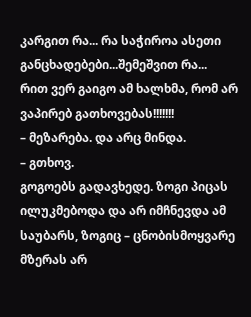კარგით რა... რა საჭიროა ასეთი განცხადებები...შემეშვით რა...
რით ვერ გაიგო ამ ხალხმა, რომ არ ვაპირებ გათხოვებას!!!!!!!
– მეზარება. და არც მინდა.
– გთხოვ.
გოგოებს გადავხედე. ზოგი პიცას ილუკმებოდა და არ იმჩნევდა ამ საუბარს, ზოგიც – ცნობისმოყვარე მზერას არ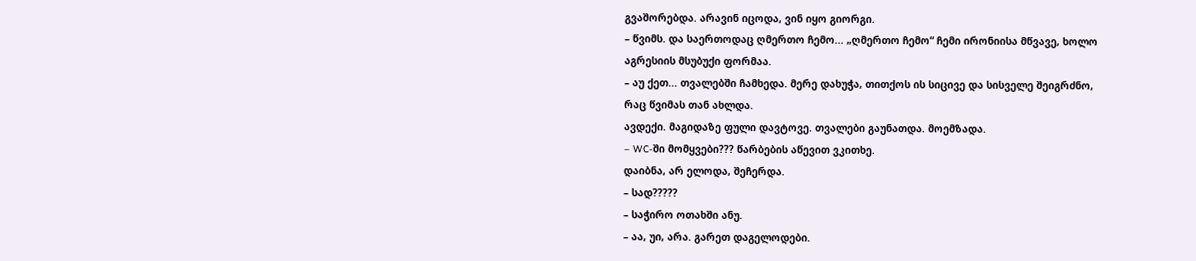გვაშორებდა. არავინ იცოდა, ვინ იყო გიორგი.
– წვიმს. და საერთოდაც ღმერთო ჩემო... „ღმერთო ჩემო“ ჩემი ირონიისა მწვავე, ხოლო აგრესიის მსუბუქი ფორმაა.
– აუ ქეთ... თვალებში ჩამხედა. მერე დახუჭა, თითქოს ის სიცივე და სისველე შეიგრძნო, რაც წვიმას თან ახლდა.
ავდექი. მაგიდაზე ფული დავტოვე. თვალები გაუნათდა. მოემზადა.
– WC-ში მომყვები??? წარბების აწევით ვკითხე.
დაიბნა, არ ელოდა, შეჩერდა.
– სად?????
– საჭირო ოთახში ანუ.
– აა, უი, არა. გარეთ დაგელოდები.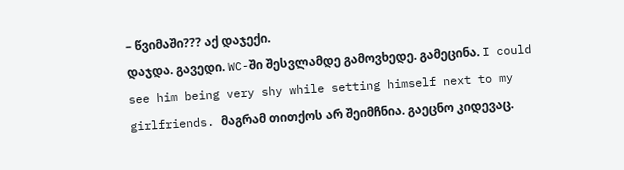– წვიმაში??? აქ დაჯექი.
დაჯდა. გავედი. WC-ში შესვლამდე გამოვხედე. გამეცინა. I could see him being very shy while setting himself next to my girlfriends. მაგრამ თითქოს არ შეიმჩნია. გაეცნო კიდევაც.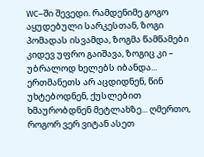WC–ში შევედი. რამდენიმე გოგო აყუდებული სარკესთან, ზოგი პომადას ისვამდა, ზოგმა წამწამები კიდევ უფრო გაიშავა, ზოგიც კი – უბრალოდ ხელებს იბანდა... ერთმანეთს არ აცდიდნენ, წინ უხტებოდნენ, ქუსლებით ხმაურობდნენ მეტლახზე... ღმერთო, როგორ ვერ ვიტან ასეთ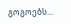გოგოებს...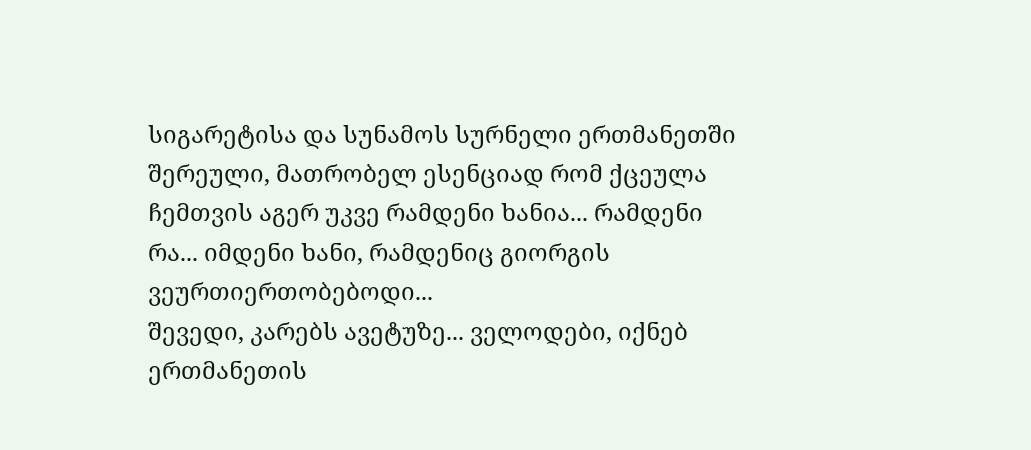სიგარეტისა და სუნამოს სურნელი ერთმანეთში შერეული, მათრობელ ესენციად რომ ქცეულა ჩემთვის აგერ უკვე რამდენი ხანია... რამდენი რა... იმდენი ხანი, რამდენიც გიორგის ვეურთიერთობებოდი...
შევედი, კარებს ავეტუზე... ველოდები, იქნებ ერთმანეთის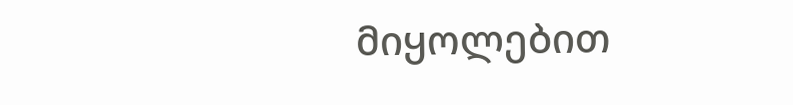მიყოლებით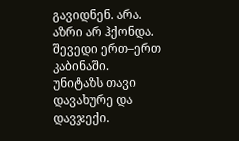გავიდნენ. არა. აზრი არ ჰქონდა. შევედი ერთ–ერთ კაბინაში. უნიტაზს თავი დავახურე და დავჯექი.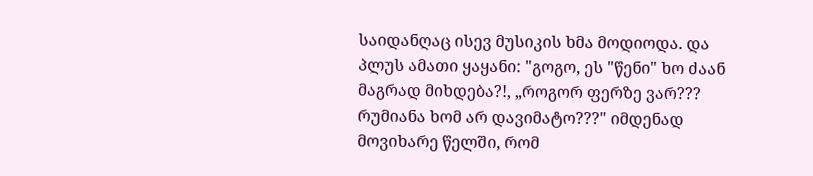საიდანღაც ისევ მუსიკის ხმა მოდიოდა. და პლუს ამათი ყაყანი: "გოგო, ეს "წენი" ხო ძაან მაგრად მიხდება?!, „როგორ ფერზე ვარ??? რუმიანა ხომ არ დავიმატო???" იმდენად მოვიხარე წელში, რომ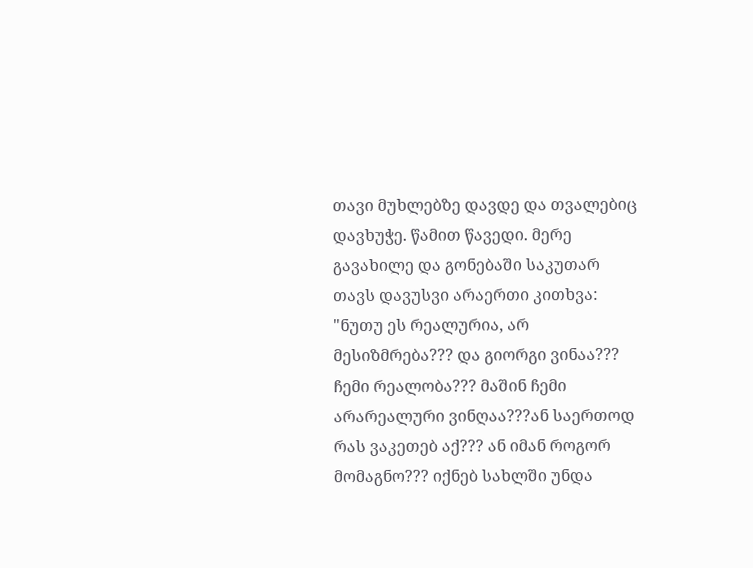თავი მუხლებზე დავდე და თვალებიც დავხუჭე. წამით წავედი. მერე გავახილე და გონებაში საკუთარ თავს დავუსვი არაერთი კითხვა: "ნუთუ ეს რეალურია, არ მესიზმრება??? და გიორგი ვინაა??? ჩემი რეალობა??? მაშინ ჩემი არარეალური ვინღაა???ან საერთოდ რას ვაკეთებ აქ??? ან იმან როგორ მომაგნო??? იქნებ სახლში უნდა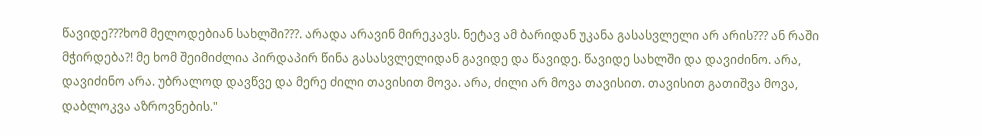წავიდე???ხომ მელოდებიან სახლში???. არადა არავინ მირეკავს. ნეტავ ამ ბარიდან უკანა გასასვლელი არ არის??? ან რაში მჭირდება?! მე ხომ შეიმიძლია პირდაპირ წინა გასასვლელიდან გავიდე და წავიდე. წავიდე სახლში და დავიძინო. არა, დავიძინო არა. უბრალოდ დავწვე და მერე ძილი თავისით მოვა. არა, ძილი არ მოვა თავისით. თავისით გათიშვა მოვა, დაბლოკვა აზროვნების."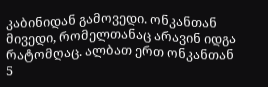კაბინიდან გამოვედი. ონკანთან მივედი, რომელთანაც არავინ იდგა რატომღაც. ალბათ ერთ ონკანთან 5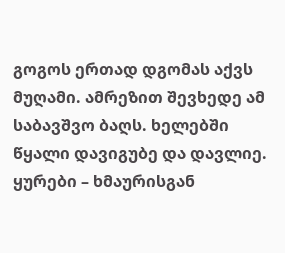გოგოს ერთად დგომას აქვს მუღამი. ამრეზით შევხედე ამ საბავშვო ბაღს. ხელებში წყალი დავიგუბე და დავლიე. ყურები – ხმაურისგან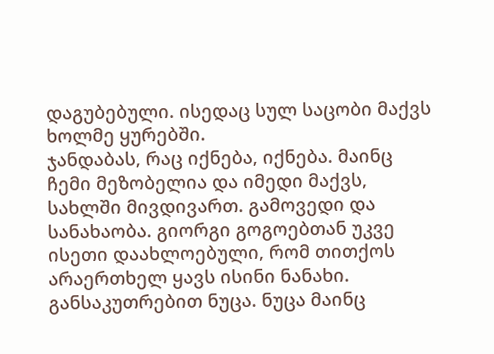დაგუბებული. ისედაც სულ საცობი მაქვს ხოლმე ყურებში.
ჯანდაბას, რაც იქნება, იქნება. მაინც ჩემი მეზობელია და იმედი მაქვს, სახლში მივდივართ. გამოვედი და სანახაობა. გიორგი გოგოებთან უკვე ისეთი დაახლოებული, რომ თითქოს არაერთხელ ყავს ისინი ნანახი. განსაკუთრებით ნუცა. ნუცა მაინც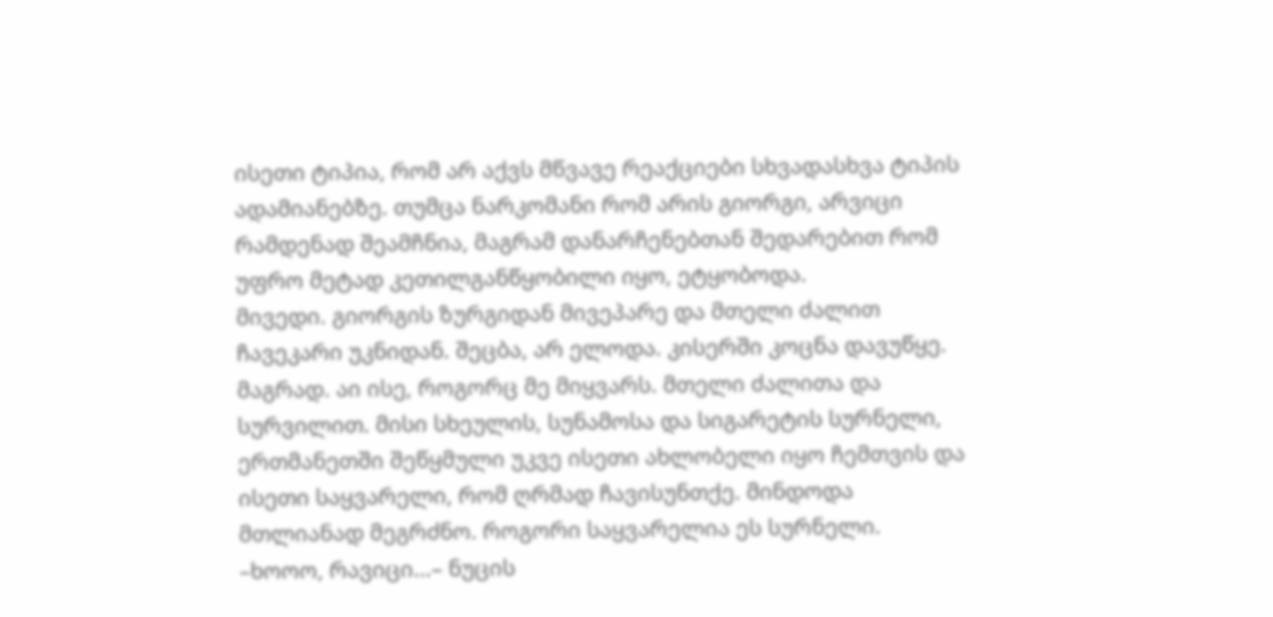ისეთი ტიპია, რომ არ აქვს მწვავე რეაქციები სხვადასხვა ტიპის ადამიანებზე. თუმცა ნარკომანი რომ არის გიორგი, არვიცი რამდენად შეამჩნია, მაგრამ დანარჩენებთან შედარებით რომ უფრო მეტად კეთილგანწყობილი იყო, ეტყობოდა.
მივედი. გიორგის ზურგიდან მივეპარე და მთელი ძალით ჩავეკარი უკნიდან. შეცბა, არ ელოდა. კისერში კოცნა დავუწყე. მაგრად. აი ისე, როგორც მე მიყვარს. მთელი ძალითა და სურვილით. მისი სხეულის, სუნამოსა და სიგარეტის სურნელი, ერთმანეთში შეწყმული უკვე ისეთი ახლობელი იყო ჩემთვის და ისეთი საყვარელი, რომ ღრმად ჩავისუნთქე. მინდოდა მთლიანად მეგრძნო. როგორი საყვარელია ეს სურნელი.
–ხოოო, რავიცი...– ნუცის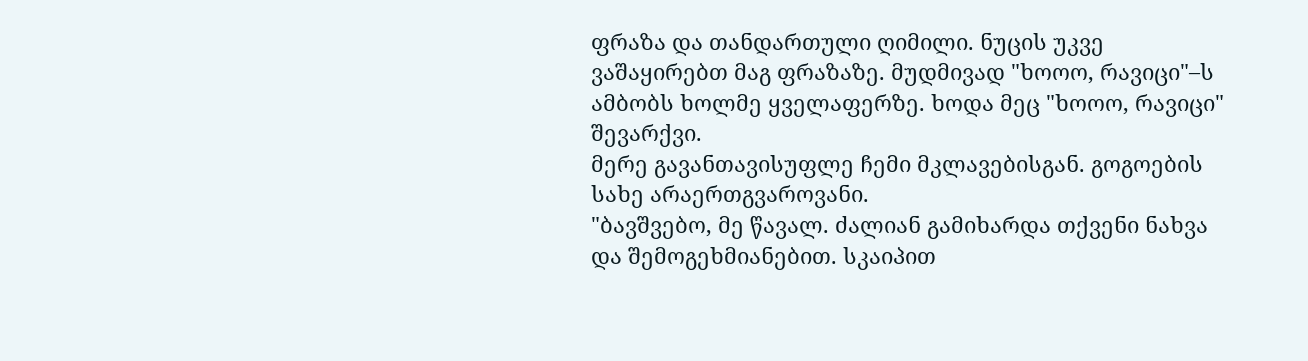ფრაზა და თანდართული ღიმილი. ნუცის უკვე ვაშაყირებთ მაგ ფრაზაზე. მუდმივად "ხოოო, რავიცი"–ს ამბობს ხოლმე ყველაფერზე. ხოდა მეც "ხოოო, რავიცი" შევარქვი.
მერე გავანთავისუფლე ჩემი მკლავებისგან. გოგოების სახე არაერთგვაროვანი.
"ბავშვებო, მე წავალ. ძალიან გამიხარდა თქვენი ნახვა და შემოგეხმიანებით. სკაიპით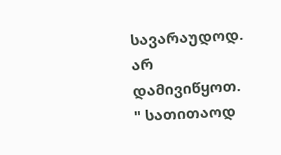სავარაუდოდ. არ დამივიწყოთ. " სათითაოდ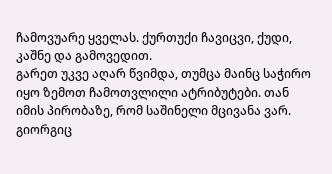ჩამოვუარე ყველას. ქურთუქი ჩავიცვი, ქუდი, კაშნე და გამოვედით.
გარეთ უკვე აღარ წვიმდა, თუმცა მაინც საჭირო იყო ზემოთ ჩამოთვლილი ატრიბუტები. თან იმის პირობაზე, რომ საშინელი მცივანა ვარ. გიორგიც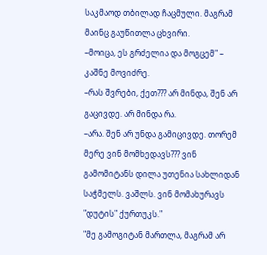საკმაოდ თბილად ჩაცმული. მაგრამ მაინც გაუწითლა ცხვირი.
–მოიცა, ეს გრძელია და მოგცემ" – კაშნე მოვიძრე.
–რას შვრები, ქეთ??? არ მინდა, შენ არ გაცივდე. არ მინდა რა.
–არა. შენ არ უნდა გამიცივდე. თორემ მერე ვინ მომხედავს??? ვინ გამომიტანს დილა უთენია სახლიდან საჭმელს. ვაშლს. ვინ მომახურავს "დუტის" ქურთუკს."
"მე გამოგიტან მართლა, მაგრამ არ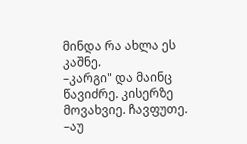მინდა რა ახლა ეს კაშნე.
–კარგი" და მაინც წავიძრე. კისერზე მოვახვიე. ჩავფუთე.
–აუ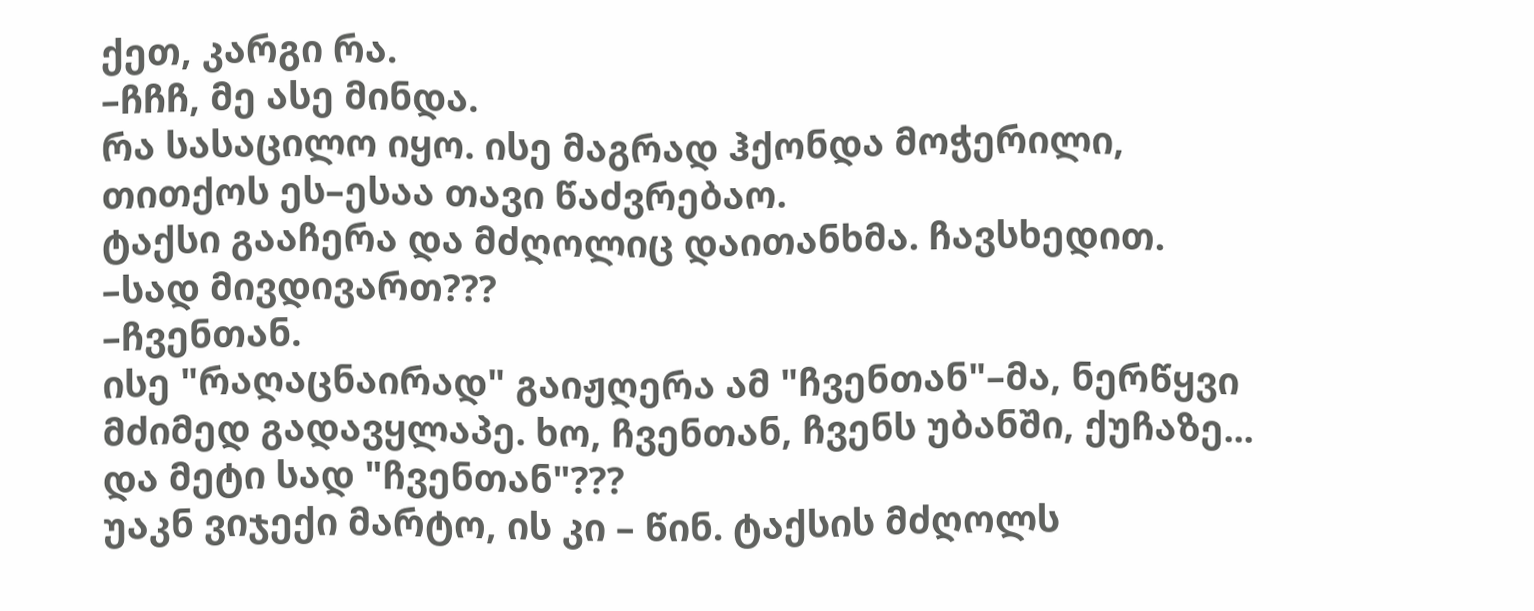ქეთ, კარგი რა.
–ჩჩჩ, მე ასე მინდა.
რა სასაცილო იყო. ისე მაგრად ჰქონდა მოჭერილი, თითქოს ეს–ესაა თავი წაძვრებაო.
ტაქსი გააჩერა და მძღოლიც დაითანხმა. ჩავსხედით.
–სად მივდივართ???
–ჩვენთან.
ისე "რაღაცნაირად" გაიჟღერა ამ "ჩვენთან"–მა, ნერწყვი მძიმედ გადავყლაპე. ხო, ჩვენთან, ჩვენს უბანში, ქუჩაზე... და მეტი სად "ჩვენთან"???
უაკნ ვიჯექი მარტო, ის კი – წინ. ტაქსის მძღოლს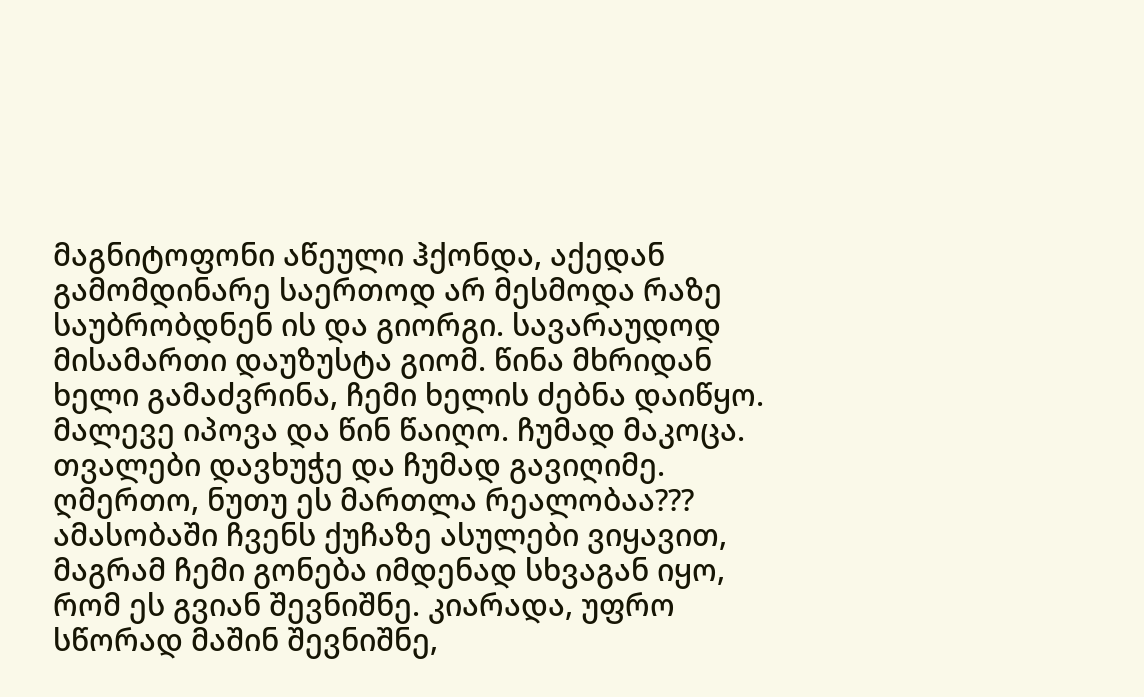მაგნიტოფონი აწეული ჰქონდა, აქედან გამომდინარე საერთოდ არ მესმოდა რაზე საუბრობდნენ ის და გიორგი. სავარაუდოდ მისამართი დაუზუსტა გიომ. წინა მხრიდან ხელი გამაძვრინა, ჩემი ხელის ძებნა დაიწყო. მალევე იპოვა და წინ წაიღო. ჩუმად მაკოცა. თვალები დავხუჭე და ჩუმად გავიღიმე. ღმერთო, ნუთუ ეს მართლა რეალობაა???
ამასობაში ჩვენს ქუჩაზე ასულები ვიყავით, მაგრამ ჩემი გონება იმდენად სხვაგან იყო, რომ ეს გვიან შევნიშნე. კიარადა, უფრო სწორად მაშინ შევნიშნე,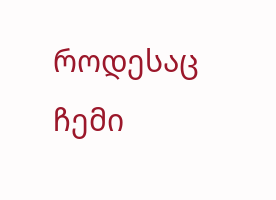როდესაც ჩემი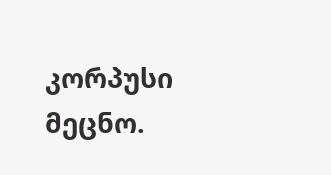კორპუსი მეცნო.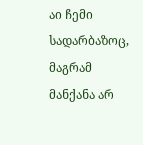აი ჩემი სადარბაზოც, მაგრამ მანქანა არ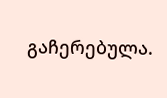გაჩერებულა.